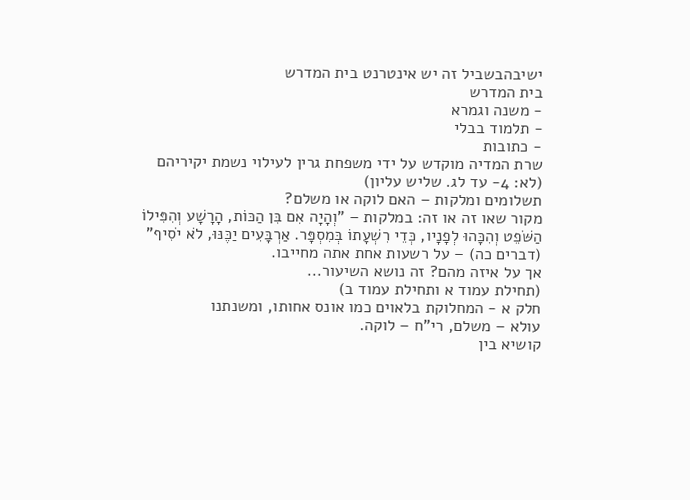ישיבהבשביל זה יש אינטרנט בית המדרש
בית המדרש
- משנה וגמרא
- תלמוד בבלי
- כתובות
שרת המדיה מוקדש על ידי משפחת גרין לעילוי נשמת יקיריהם
(לא: 4- עד לג. שליש עליון)
תשלומים ומלקות – האם לוקה או משלם?
מקור שאו זה או זה: במלקות – "וְהָיָה אִם בִּן הַכּוֹת, הָרָשָׁע וְהִפִּילוֹ הַשֹּׁפֵט וְהִכָּהוּ לְפָנָיו, כְּדֵי רִשְׁעָתוֹ בְּמִסְפָּר. אַרְבָּעִים יַכֶּנּוּ, לֹא יֹסִיף" (דברים כה) – על רשעות אחת אתה מחייבו.
אך על איזה מהם? זה נושא השיעור...
(תחילת עמוד א ותחילת עמוד ב)
חלק א - המחלוקת בלאוים כמו אונס אחותו, ומשנתנו
עולא – משלם, רי"ח – לוקה.
קושיא בין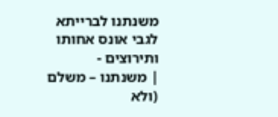משנתנו לברייתא לגבי אונס אחותו ותירוצים -
| משנתנו – משלם (ולא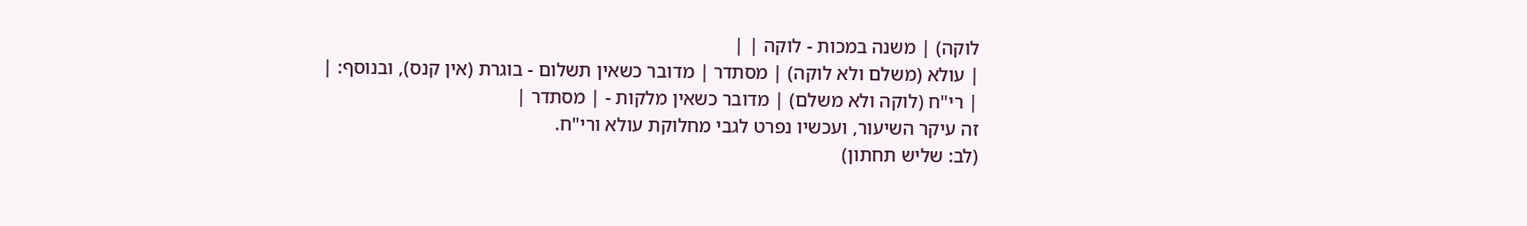לוקה) | משנה במכות - לוקה | |
| עולא (משלם ולא לוקה) | מסתדר | מדובר כשאין תשלום - בוגרת (אין קנס), ובנוסף: |
| רי"ח (לוקה ולא משלם) | מדובר כשאין מלקות - | מסתדר |
זה עיקר השיעור, ועכשיו נפרט לגבי מחלוקת עולא ורי"ח.
(לב: שליש תחתון)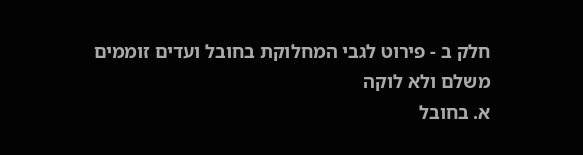חלק ב - פירוט לגבי המחלוקת בחובל ועדים זוממים משלם ולא לוקה
א. בחובל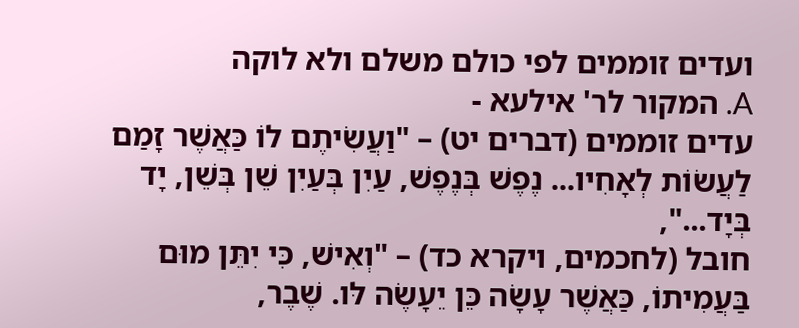ועדים זוממים לפי כולם משלם ולא לוקה
A. המקור לר' אילעא -
עדים זוממים (דברים יט) – "וַעֲשִׂיתֶם לוֹ כַּאֲשֶׁר זָמַם לַעֲשׂוֹת לְאָחִיו... נֶפֶשׁ בְּנֶפֶשׁ, עַיִן בְּעַיִן שֵׁן בְּשֵׁן, יָד בְּיָד...",
חובל (לחכמים, ויקרא כד) – "וְאִישׁ, כִּי יִתֵּן מוּם בַּעֲמִיתוֹ, כַּאֲשֶׁר עָשָׂה כֵּן יֵעָשֶׂה לּו. שֶׁבֶר,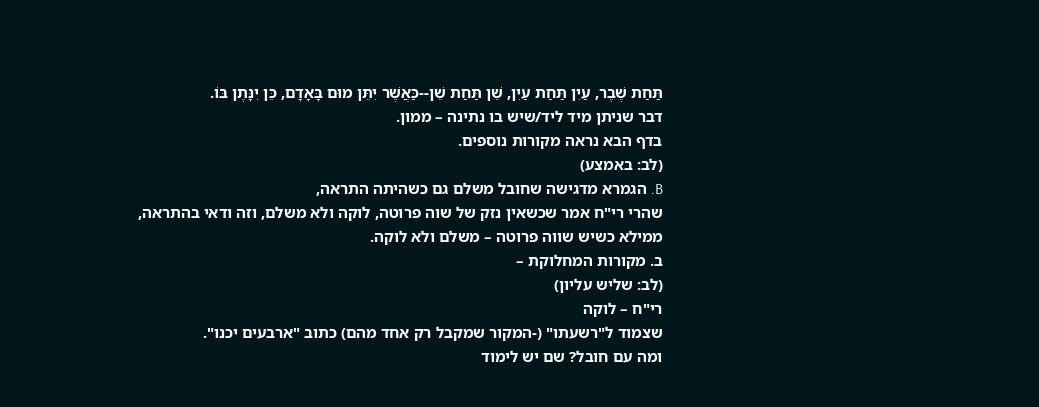תַּחַת שֶׁבֶר, עַיִן תַּחַת עַיִן, שֵׁן תַּחַת שֵׁן--כַּאֲשֶׁר יִתֵּן מוּם בָּאָדָם, כֵּן יִנָּתֶן בּוֹ.
דבר שניתן מיד ליד/שיש בו נתינה – ממון.
בדף הבא נראה מקורות נוספים.
(לב: באמצע)
B. הגמרא מדגישה שחובל משלם גם כשהיתה התראה,
שהרי רי"ח אמר שכשאין נזק של שוה פרוטה, לוקה ולא משלם, וזה ודאי בהתראה,
ממילא כשיש שווה פרוטה – משלם ולא לוקה.
ב. מקורות המחלוקת –
(לב: שליש עליון)
רי"ח – לוקה
שצמוד ל"רשעתו" (-המקור שמקבל רק אחד מהם) כתוב "ארבעים יכנו".
ומה עם חובל? שם יש לימוד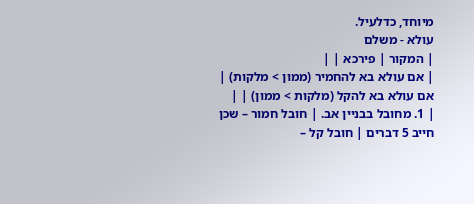מיוחד, כדלעיל.
עולא - משלם
| המקור | פירכא | |
| אם עולא בא להחמיר (ממון > מלקות) | אם עולא בא להקל (מלקות > ממון) | |
| 1. מחובל בבניין אב. | חובל חמור – שכן חייב 5 דברים | חובל קל –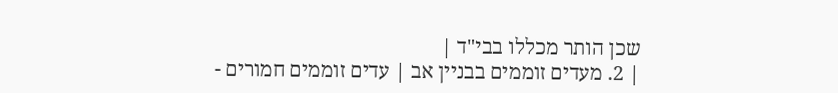שכן הותר מכללו בבי"ד |
| 2. מעדים זוממים בבניין אב | עדים זוממים חמורים -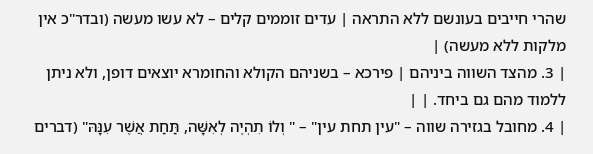שהרי חייבים בעונשם ללא התראה | עדים זוממים קלים – לא עשו מעשה (ובדר"כ אין מלקות ללא מעשה) |
| 3. מהצד השווה ביניהם | פירכא – בשניהם הקולא והחומרא יוצאים דופן, ולא ניתן ללמוד מהם גם ביחד. | |
| 4. מחובל בגזירה שווה – "עין תחת עין" – " וְלוֹ תִהְיֶה לְאִשָּׁה, תַּחַת אֲשֶׁר עִנָּהּ" (דברים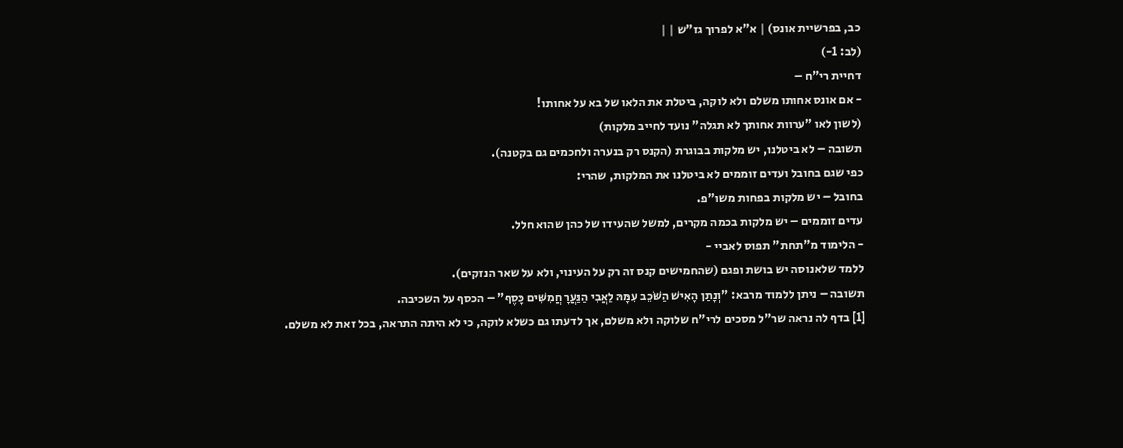כב, בפרשיית אונס) | א"א לפרוך גז"ש | |
(לב: 1-)
דחיית רי"ח –
- אם אונס אחותו משלם ולא לוקה, ביטלת את הלאו של בא על אחותו!
(לשון לאו "ערוות אחותך לא תגלה" נועד לחייב מלקות)
תשובה – לא ביטלנו, יש מלקות בבוגרת (הקנס רק בנערה ולחכמים גם בקטנה).
כפי שגם בחובל ועדים זוממים לא ביטלנו את המלקות, שהרי:
בחובל – יש מלקות בפחות משו"פ.
עדים זוממים – יש מלקות בכמה מקרים, למשל שהעידו של כהן שהוא חלל.
- הלימוד מ"תחת" תפוס לאביי -
ללמד שלאנוסה יש בושת ופגם (שהחמישים קנס זה רק על העינוי, ולא על שאר הנזקים).
תשובה – ניתן ללמוד מרבא: "וְנָתַן הָאִישׁ הַשֹּׁכֵב עִמָּהּ לַאֲבִי הַנַּעֲרָ חֲמִשִּׁים כָּסֶף" – הכסף על השכיבה.
[1] בדף לה נראה שר"ל מסכים לרי"ח שלוקה ולא משלם, אך לדעתו גם כשלא לוקה, כי לא היתה התראה, בכל זאת לא משלם.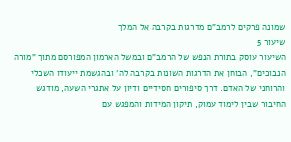שמונה פרקים לרמב"ם מדרגות בקרבה אל המלך
שיעור 5
השיעור עוסק בתורת הנפש של הרמב"ם ובמשל הארמון המפורסם מתוך "מורה הנבוכים", הבוחן את הדרגות השונות בקרבה לה' ובהגשמת ייעודו השכלי והרוחני של האדם. דרך סיפורים חסידיים ודיון על אתגרי השעה, מודגש החיבור שבין לימוד עמוק, תיקון המידות והמפגש עם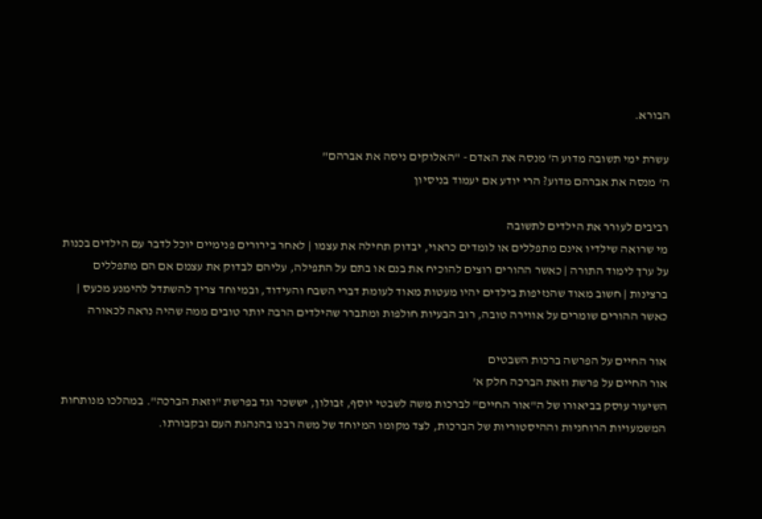הבורא.

עשרת ימי תשובה מדוע ה' מנסה את האדם - "האלוקים ניסה את אברהם"
ה' מנסה את אברהם מדוע? הרי יודע אם יעמוד בניסיון

רביבים לעורר את הילדים לתשובה
מי שרואה שילדיו אינם מתפללים או לומדים כראוי, יבדוק תחילה את עצמו | לאחר בירורים פנימיים יוכל לדבר עם הילדים בכנות על ערך לימוד התורה | כאשר ההורים רוצים להוכיח את בנם או בתם על התפילה, עליהם לבדוק את עצמם אם הם מתפללים ברצינות | חשוב מאוד שהנזיפות בילדים יהיו מעטות מאוד לעומת דברי השבח והעידוד, ובמיוחד צריך להשתדל להימנע מכעס | כאשר ההורים שומרים על אווירה טובה, רוב הבעיות חולפות ומתברר שהילדים הרבה יותר טובים ממה שהיה נראה לכאורה

אור החיים על הפרשה ברכות השבטים
אור החיים על פרשת וזאת הברכה חלק א'
השיעור עוסק בביאורו של ה"אור החיים" לברכות משה לשבטי יוסף, זבולון, יששכר וגד בפרשת "וזאת הברכה". במהלכו מנותחות המשמעויות הרוחניות וההיסטוריות של הברכות, לצד מקומו המיוחד של משה רבנו בהנהגת העם ובקבורתו.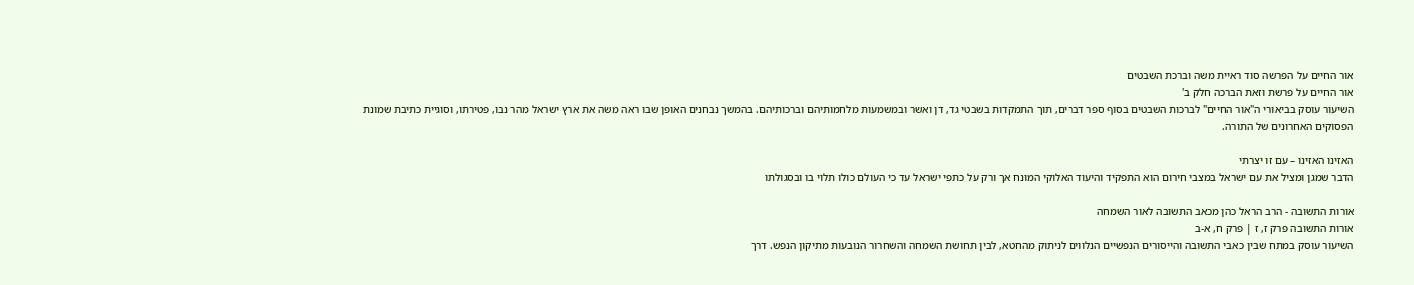אור החיים על הפרשה סוד ראיית משה וברכת השבטים
אור החיים על פרשת וזאת הברכה חלק ב'
השיעור עוסק בביאורי ה"אור החיים" לברכות השבטים בסוף ספר דברים, תוך התמקדות בשבטי גד, דן ואשר ובמשמעות מלחמותיהם וברכותיהם. בהמשך נבחנים האופן שבו ראה משה את ארץ ישראל מהר נבו, פטירתו, וסוגיית כתיבת שמונת הפסוקים האחרונים של התורה.

האזינו האזינו – עם זו יצרתי
הדבר שמגן ומציל את עם ישראל במצבי חירום הוא התפקיד והיעוד האלוקי המונח אך ורק על כתפי ישראל עד כי העולם כולו תלוי בו ובסגולתו

אורות התשובה - הרב הראל כהן מכאב התשובה לאור השמחה
אורות התשובה פרק ז, ז | פרק ח, א-ב
השיעור עוסק במתח שבין כאבי התשובה והייסורים הנפשיים הנלווים לניתוק מהחטא, לבין תחושת השמחה והשחרור הנובעות מתיקון הנפש. דרך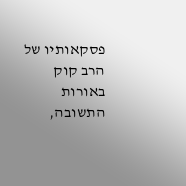פסקאותיו של הרב קוק באורות התשובה,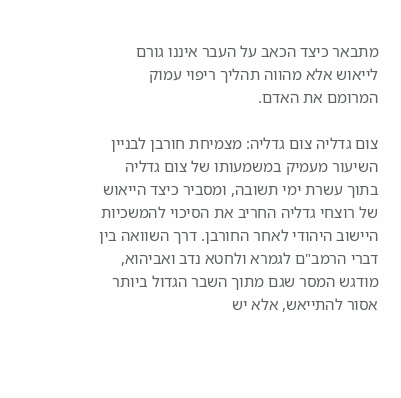מתבאר כיצד הכאב על העבר איננו גורם לייאוש אלא מהווה תהליך ריפוי עמוק המרומם את האדם.

צום גדליה צום גדליה: מצמיחת חורבן לבניין
השיעור מעמיק במשמעותו של צום גדליה בתוך עשרת ימי תשובה, ומסביר כיצד הייאוש של רוצחי גדליה החריב את הסיכוי להמשכיות היישוב היהודי לאחר החורבן. דרך השוואה בין דברי הרמב"ם לגמרא ולחטא נדב ואביהוא, מודגש המסר שגם מתוך השבר הגדול ביותר אסור להתייאש, אלא יש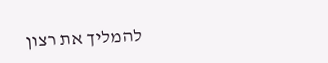להמליך את רצון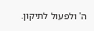ה' ולפעול לתיקון.